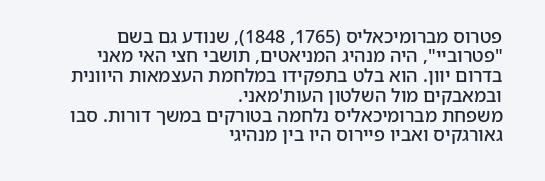פטרוס מברומיכאליס (1765, 1848), שנודע גם בשם "פטרוביי", היה מנהיג המניאטים, תושבי חצי האי מאני בדרום יוון. הוא בלט בתפקידו במלחמת העצמאות היוונית ובמאבקים מול השלטון העות'מאני.
משפחת מברומיכאליס נלחמה בטורקים במשך דורות. סבו גאורגקיס ואביו פיירוס היו בין מנהיגי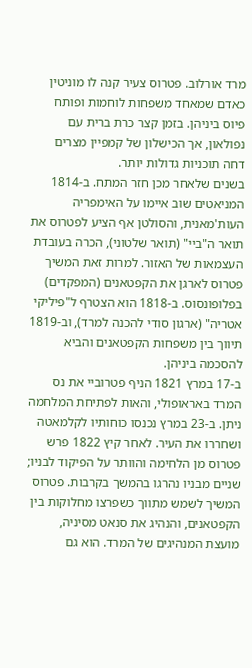מרד אורלוב. פטרוס צעיר קנה לו מוניטין כאדם שמאחד משפחות לוחמות ופותח פיוס ביניהן. בזמן קצר כרת ברית עם נפולאון, אך הכישלון של קמפיין מצרים דחה תוכניות גדולות יותר.
בשנים שלאחר מכן חזר המתח. ב-1814 המניאטים שוב איימו על האימפריה העות'מאנית, והסולטן אף הציע לפטרוס את תואר ה"ביי" (תואר שלטוני), הכרה בעובדת העצמאות של האזור. למרות זאת המשיך פטרוס לארגן את הקפטאנים (המפקדים) בפלופונסוס. ב-1818 הוא הצטרף ל"פיליקי אטריה" (ארגון סודי להכנה למרד), וב-1819 תיווך בין משפחות הקפטאנים והביא להסכמה ביניהן.
ב-17 במרץ 1821 הניף פטרוביי את נס המרד באראופולי, והאות לפתיחת המלחמה ניתן. ב-23 במרץ נכנסו כוחותיו לקלמאטה ושחררו את העיר. לאחר קיץ 1822 פרש פטרוס מן הלחימה והוותר על הפיקוד לבניו; שניים מבניו נהרגו בהמשך בקרבות. פטרוס המשיך לשמש מתווך כשפרצו מחלוקות בין הקפטאנים, והנהיג את סנאט מסיניה, מועצת המנהיגים של המרד. הוא גם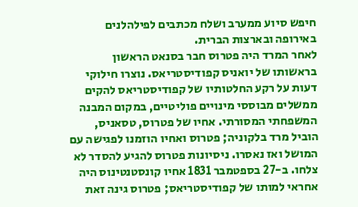חיפש סיוע ממערב ושלח מכתבים לפילהלנים באירופה ובארצות הברית.
לאחר המרד היה פטרוס חבר בסנאט הראשון בראשותו של יואניס קפודיסטריאס. נוצרו חילוקי דעות על רקע החלטותיו של קפודיסטריאס להקים ממשלים מבוססי מינויים פוליטיים, במקום המבנה המשפחתי המסורתי. אחיו של פטרוס, טסאניס, הוביל מרד בלקוניה; פטרוס ואחיו הוזמנו לפגישה עם המושל ואז נאסרו. ניסיונות פטרוס להגיע להסדר לא צלחו. ב-27 בספטמבר 1831 אחיו קונסטנטינוס היה אחראי למותו של קפודיסטריאס; פטרוס גינה זאת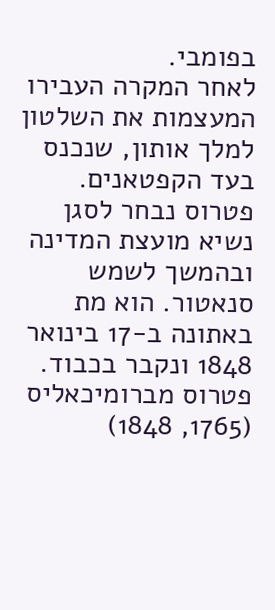בפומבי.
לאחר המקרה העבירו המעצמות את השלטון למלך אותון, שנכנס בעד הקפטאנים. פטרוס נבחר לסגן נשיא מועצת המדינה ובהמשך לשמש סנאטור. הוא מת באתונה ב-17 בינואר 1848 ונקבר בכבוד.
פטרוס מברומיכאליס (1765, 1848)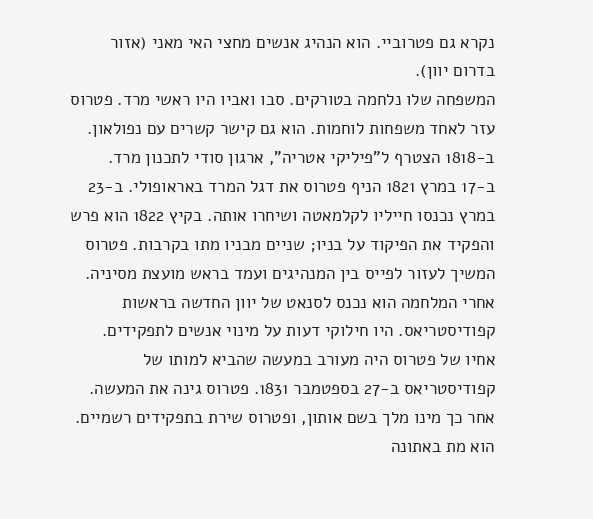נקרא גם פטרוביי. הוא הנהיג אנשים מחצי האי מאני (אזור בדרום יוון).
המשפחה שלו נלחמה בטורקים. סבו ואביו היו ראשי מרד. פטרוס עזר לאחד משפחות לוחמות. הוא גם קישר קשרים עם נפולאון. ב-1818 הצטרף ל"פיליקי אטריה", ארגון סודי לתכנון מרד.
ב-17 במרץ 1821 הניף פטרוס את דגל המרד באראופולי. ב-23 במרץ נכנסו חייליו לקלמאטה ושיחרו אותה. בקיץ 1822 הוא פרש והפקיד את הפיקוד על בניו; שניים מבניו מתו בקרבות. פטרוס המשיך לעזור לפייס בין המנהיגים ועמד בראש מועצת מסיניה.
אחרי המלחמה הוא נכנס לסנאט של יוון החדשה בראשות קפודיסטריאס. היו חילוקי דעות על מינוי אנשים לתפקידים. אחיו של פטרוס היה מעורב במעשה שהביא למותו של קפודיסטריאס ב-27 בספטמבר 1831. פטרוס גינה את המעשה. אחר כך מינו מלך בשם אותון, ופטרוס שירת בתפקידים רשמיים. הוא מת באתונה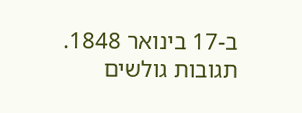ב-17 בינואר 1848.
תגובות גולשים